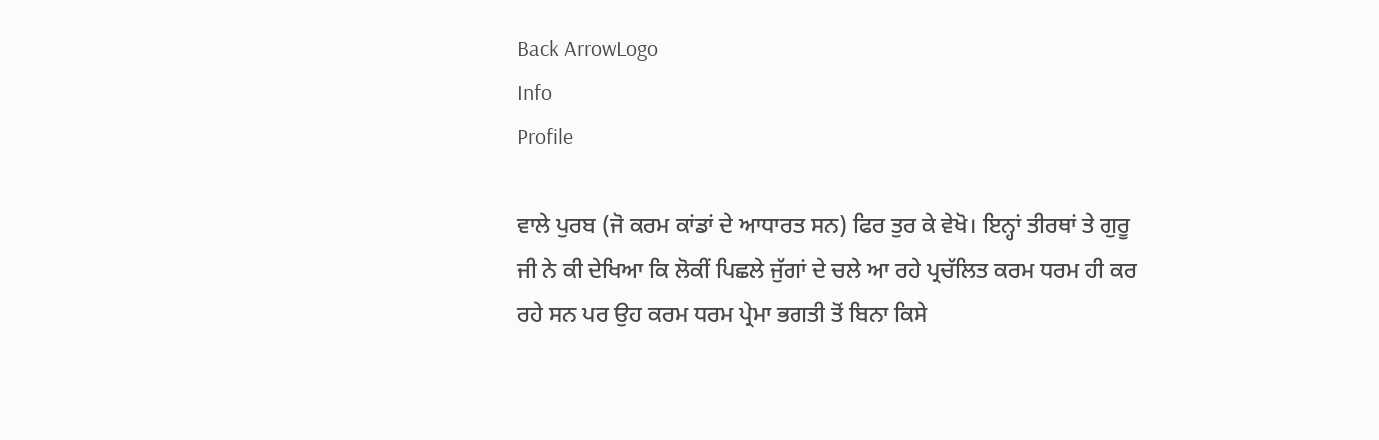Back ArrowLogo
Info
Profile

ਵਾਲੇ ਪੁਰਬ (ਜੋ ਕਰਮ ਕਾਂਡਾਂ ਦੇ ਆਧਾਰਤ ਸਨ) ਫਿਰ ਤੁਰ ਕੇ ਵੇਖੋ। ਇਨ੍ਹਾਂ ਤੀਰਥਾਂ ਤੇ ਗੁਰੂ ਜੀ ਨੇ ਕੀ ਦੇਖਿਆ ਕਿ ਲੋਕੀਂ ਪਿਛਲੇ ਜੁੱਗਾਂ ਦੇ ਚਲੇ ਆ ਰਹੇ ਪ੍ਰਚੱਲਿਤ ਕਰਮ ਧਰਮ ਹੀ ਕਰ ਰਹੇ ਸਨ ਪਰ ਉਹ ਕਰਮ ਧਰਮ ਪ੍ਰੇਮਾ ਭਗਤੀ ਤੋਂ ਬਿਨਾ ਕਿਸੇ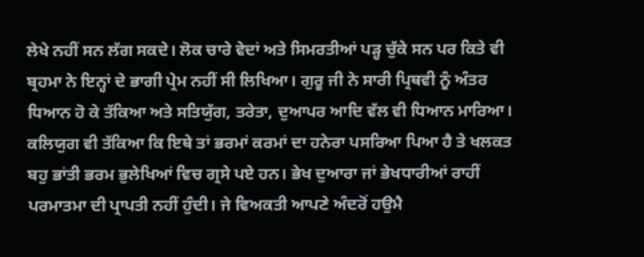ਲੇਖੇ ਨਹੀਂ ਸਨ ਲੱਗ ਸਕਦੇ। ਲੋਕ ਚਾਰੇ ਵੇਦਾਂ ਅਤੇ ਸਿਮਰਤੀਆਂ ਪੜ੍ਹ ਚੁੱਕੇ ਸਨ ਪਰ ਕਿਤੇ ਵੀ ਬ੍ਰਹਮਾ ਨੇ ਇਨ੍ਹਾਂ ਦੇ ਭਾਗੀ ਪ੍ਰੇਮ ਨਹੀਂ ਸੀ ਲਿਖਿਆ। ਗੁਰੂ ਜੀ ਨੇ ਸਾਰੀ ਪ੍ਰਿਥਵੀ ਨੂੰ ਅੰਤਰ ਧਿਆਨ ਹੋ ਕੇ ਤੱਕਿਆ ਅਤੇ ਸਤਿਯੁੱਗ, ਤਰੇਤਾ, ਦੁਆਪਰ ਆਦਿ ਵੱਲ ਵੀ ਧਿਆਨ ਮਾਰਿਆ। ਕਲਿਯੁਗ ਵੀ ਤੱਕਿਆ ਕਿ ਇਥੇ ਤਾਂ ਭਰਮਾਂ ਕਰਮਾਂ ਦਾ ਹਨੇਰਾ ਪਸਰਿਆ ਪਿਆ ਹੈ ਤੇ ਖਲਕਤ ਬਹੁ ਭਾਂਤੀ ਭਰਮ ਭੁਲੇਖਿਆਂ ਵਿਚ ਗ੍ਰਸੇ ਪਏ ਹਨ। ਭੇਖ ਦੁਆਰਾ ਜਾਂ ਭੇਖਧਾਰੀਆਂ ਰਾਹੀਂ ਪਰਮਾਤਮਾ ਦੀ ਪ੍ਰਾਪਤੀ ਨਹੀਂ ਹੁੰਦੀ। ਜੇ ਵਿਅਕਤੀ ਆਪਣੇ ਅੰਦਰੋਂ ਹਉਮੈ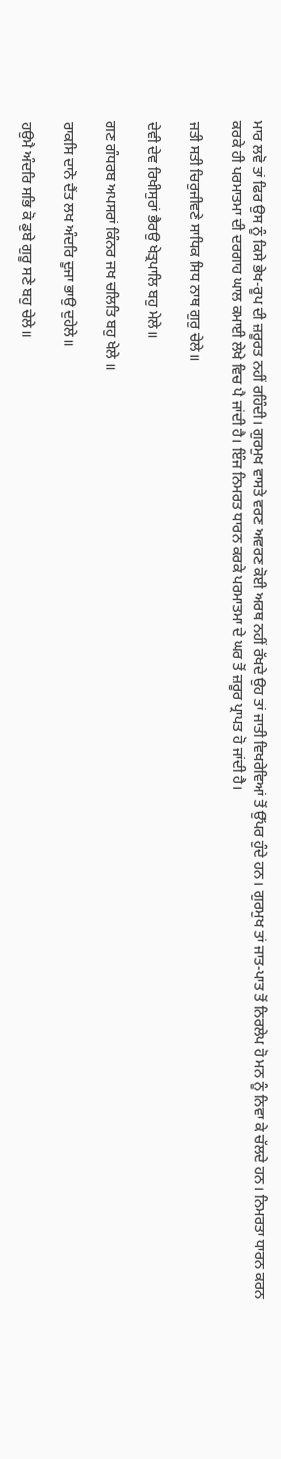ਮਾਰ ਲਵੋ ਤਾਂ ਫਿਰ ਉਸ ਨੂੰ ਕਿਸੇ ਭੇਖ-ਰੂਪ ਦੀ ਜ਼ਰੂਰਤ ਨਹੀਂ ਰਹਿੰਦੀ। ਗੁਰਮੁਖ ਵਾਸਤੇ ਵਰਣ ਅਵਰਣ ਕੋਈ ਅਰਥ ਨਹੀਂ ਰੱਖਦੇ ਉਹ ਤਾਂ ਜਾਤੀ ਵਿਖਰੇਵਿਆਂ ਤੋਂ ਉੱਪਰ ਹੁੰਦੇ ਹਨ। ਗੁਰਮੁਖ ਤਾਂ ਜਾਤ-ਪਾਤ ਤੋਂ ਨਿਰਲੇਪ ਹੋ ਮਨ ਨੂੰ ਨਿਵਾ ਕੇ ਚੱਲਦੇ ਹਨ। ਨਿਮਰਤਾ ਧਾਰਨ ਕਰਨ ਕਰਕੇ ਹੀ ਪਰਮਾਤਮਾ ਦੀ ਦਰਗਾਹ ਘਾਲ ਕਮਾਈ ਲੇਖੇ ਵਿਚ ਪੈ ਜਾਂਦੀ ਹੈ। ਇੰਜ ਨਿਮਰਤ ਧਾਰਨ ਕਰਕੇ ਪਰਮਾਤਮਾ ਦੇ ਘਰ ਤੋਂ ਜ਼ਰੂਰ ਪ੍ਰਾਪਤ ਹੋ ਜਾਂਦੀ ਹੈ।

ਜਤੀ ਸਤੀ ਚਿਰੁਜੀਵਣੇ ਸਾਧਿਕ ਸਿਧ ਨਾਥ ਗੁਰੁ ਚੇਲੇ॥

ਦੇਵੀ ਦੇਵ ਰਿਖੀਸੁਰਾਂ ਭੈਰਉ ਖੇਤ੍ਰਪਾਲਿ ਬਹੁ ਮੇਲੇ॥

ਗਣ ਗੰਧਰਬ ਅਪਸਰਾਂ ਕਿੰਨਰ ਜਖ ਚਲਿਤਿ ਬਹੁ ਖੇਲੇ ॥

ਰਾਕਸਿ ਦਾਨੋ ਦੈਂਤ ਲਖ ਅੰਦਰਿ ਦੂਜਾ ਭਾਉ ਦੁਹੇਲੇ॥

ਹਉਮੈ ਅੰਦਰਿ ਸਭਿ ਕੋ ਡੁਬੇ ਗੁਰੂ ਸਣੇ ਬਹੁ ਚੇਲੇ॥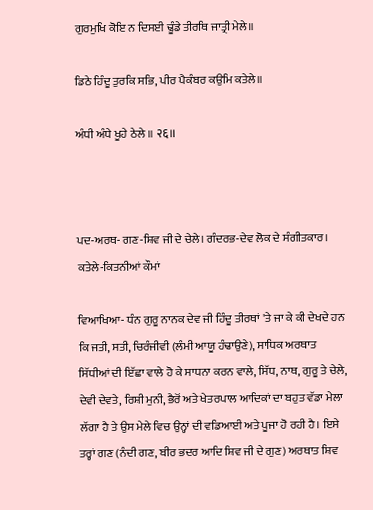ਗੁਰਮੁਖਿ ਕੋਇ ਨ ਦਿਸਈ ਢੂੰਡੇ ਤੀਰਥਿ ਜਾਤ੍ਰੀ ਮੇਲੇ॥

ਡਿਠੇ ਹਿੰਦੂ ਤੁਰਕਿ ਸਭਿ, ਪੀਰ ਪੈਕੰਬਰ ਕਉਮਿ ਕਤੇਲੇ॥

ਅੰਧੀ ਅੰਧੇ ਖੂਹੇ ਠੇਲੇ ॥ २६॥



ਪਦ-ਅਰਥ- ਗਣ-ਸ਼ਿਵ ਜੀ ਦੇ ਚੇਲੇ। ਗੰਦਰਭ-ਦੇਵ ਲੋਕ ਦੇ ਸੰਗੀਤਕਾਰ। ਕਤੇਲੇ-ਕਿਤਨੀਆਂ ਕੌਮਾਂ

ਵਿਆਖਿਆ- ਧੰਨ ਗੁਰੂ ਨਾਨਕ ਦੇਵ ਜੀ ਹਿੰਦੂ ਤੀਰਥਾਂ 'ਤੇ ਜਾ ਕੇ ਕੀ ਦੇਖਦੇ ਹਨ ਕਿ ਜਤੀ, ਸਤੀ, ਚਿਰੰਜੀਵੀ (ਲੰਮੀ ਆਯੂ ਹੰਢਾਉਣੇ), ਸਾਧਿਕ ਅਰਥਾਤ ਸਿੱਧੀਆਂ ਦੀ ਇੱਛਾ ਵਾਲੇ ਹੋ ਕੇ ਸਾਧਨਾ ਕਰਨ ਵਾਲੇ, ਸਿੱਧ, ਨਾਥ, ਗੁਰੂ ਤੇ ਚੇਲੇ, ਦੇਵੀ ਦੇਵਤੇ, ਰਿਸ਼ੀ ਮੁਨੀ, ਭੈਰੋਂ ਅਤੇ ਖੇਤਰਪਾਲ ਆਦਿਕਾਂ ਦਾ ਬਹੁਤ ਵੱਡਾ ਮੇਲਾ ਲੱਗਾ ਹੈ ਤੇ ਉਸ ਮੇਲੇ ਵਿਚ ਉਨ੍ਹਾਂ ਦੀ ਵਡਿਆਈ ਅਤੇ ਪੂਜਾ ਹੋ ਰਹੀ ਹੈ। ਇਸੇ ਤਰ੍ਹਾਂ ਗਣ (ਨੰਦੀ ਗਣ, ਬੀਰ ਭਦਰ ਆਦਿ ਸ਼ਿਵ ਜੀ ਦੇ ਗੁਣ) ਅਰਥਾਤ ਸ਼ਿਵ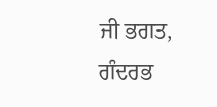ਜੀ ਭਗਤ, ਗੰਦਰਭ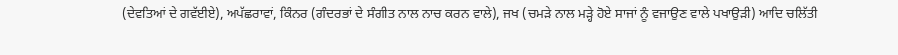(ਦੇਵਤਿਆਂ ਦੇ ਗਵੱਈਏ), ਅਪੱਛਰਾਵਾਂ, ਕਿੰਨਰ (ਗੰਦਰਭਾਂ ਦੇ ਸੰਗੀਤ ਨਾਲ ਨਾਚ ਕਰਨ ਵਾਲੇ), ਜਖ (ਚਮੜੇ ਨਾਲ ਮੜ੍ਹੇ ਹੋਏ ਸਾਜਾਂ ਨੂੰ ਵਜਾਉਣ ਵਾਲੇ ਪਖਾਉੜੀ) ਆਦਿ ਚਲਿੱਤੀ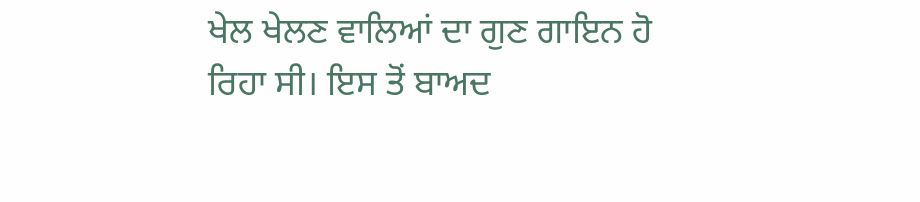ਖੇਲ ਖੇਲਣ ਵਾਲਿਆਂ ਦਾ ਗੁਣ ਗਾਇਨ ਹੋ ਰਿਹਾ ਸੀ। ਇਸ ਤੋਂ ਬਾਅਦ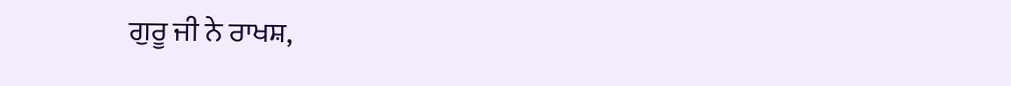ਗੁਰੂ ਜੀ ਨੇ ਰਾਖਸ਼,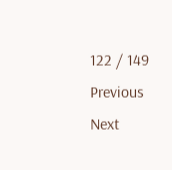122 / 149
Previous
Next